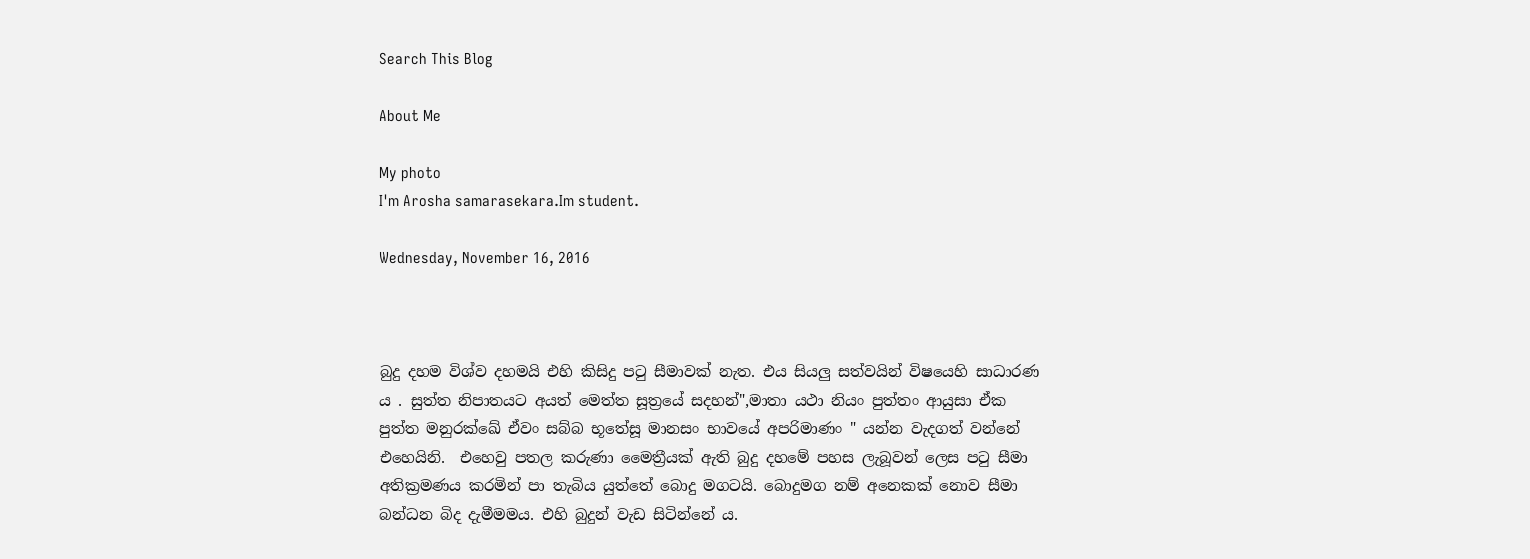Search This Blog

About Me

My photo
I'm Arosha samarasekara.Im student.

Wednesday, November 16, 2016



බුදු දහම විශ්ව දහමයි එහි කිසිදු පටු සීමාවක් නැත. එය සියලු සත්වයින් විෂයෙහි සාධාරණ ය . සුත්ත නිපාතයට අයත් මෙත්ත සූත්‍රයේ සදහන්",මාතා යථා නියං පුත්තං ආයුසා ඒක පුත්ත මනුරක්ඛේ ඒවං සබ්බ භූතේසූ මානසං භාවයේ අපරිමාණං " යන්න වැදගත් වන්නේ එහෙයිනි.  එහෙවු පතල කරුණා මෛත්‍රීයක් ඇති බුදු දහමේ පහස ලැබූවන් ලෙස පටු සීමා අතික්‍රමණය කරමින් පා තැබිය යුත්තේ බොදු මගටයි. බොදුමග නම් අනෙකක් නොව සීමා බන්ධන බිද දැමීමමය. එහි බුදුන් වැඩ සිටින්නේ ය.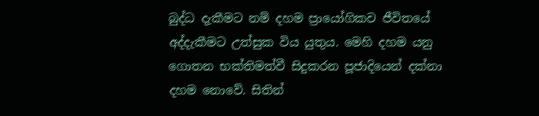බුද්ධ දැකීමට නම් දහම ප්‍රායෝගිකව ජීවිතයේ අද්දැකීමට උත්සුක විය යුතුය. මෙහි දහම යනු ගොතන භක්තිමත්වී සිදුකරන පූජාදියෙන් දක්නා දහම නොවේ. සිතින්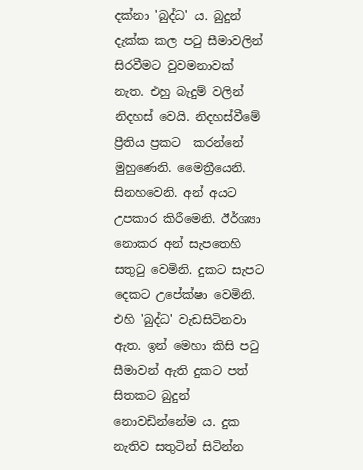දක්නා 'බුද්ධ' ය. බුදුන් දැක්ක කල පටු සීමාවලින් සිරවීමට වුවමනාවක් නැත. එහු බැදුම් වලින් නිදහස් වෙයි. නිදහස්වීමේ ප්‍රීතිය ප්‍රකට  කරන්නේ මුහුණෙනි. මෛත්‍රීයෙනි. සිනහවෙනි. අන් අයට උපකාර කිරීමෙනි. ඊර්ශ්‍යා නොකර අන් සැපතෙහි සතුටු වෙමිනි. දුකට සැපට දෙකට උපේක්ෂා වෙමිනි. එහි 'බුද්ධ' වැඩසිටිනවා ඇත. ඉන් මෙහා කිසි පටු සීමාවන් ඇති දුකට පත් සිතකට බුදුන් නොවඩින්නේම ය. දුක නැතිව සතුටින් සිටින්න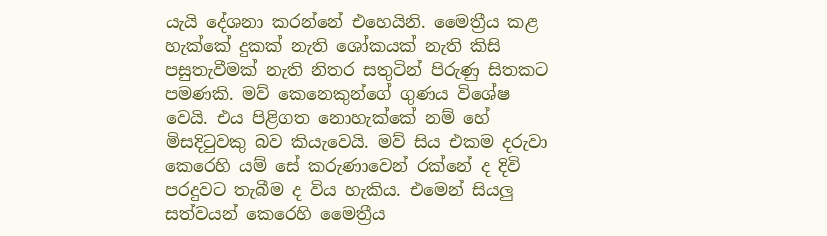යැයි දේශනා කරන්නේ එහෙයිනි. මෛත්‍රීය කළ හැක්කේ දුකක් නැති ශෝකයක් නැති කිසි පසුතැවීමක් නැති නිතර සතුටින් පිරුණු සිතකට පමණකි. මව් කෙනෙකුන්ගේ ගුණය විශේෂ වෙයි. එය පිළිගත නොහැක්කේ නම් හේ මිසදිටුවකු බව කියැවෙයි. මව් සිය එකම දරුවා කෙරෙහි යම් සේ කරුණාවෙන් රක්නේ ද දිවි පරදුවට තැබීම ද විය හැකිය. එමෙන් සියලු සත්වයන් කෙරෙහි මෛත්‍රීය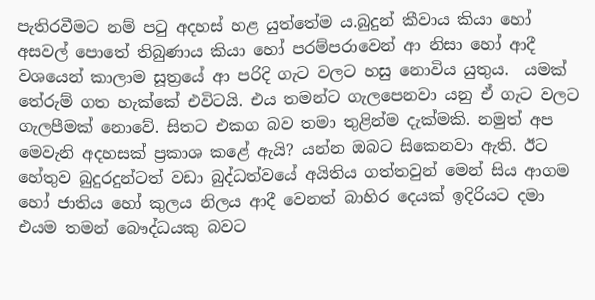පැතිරවීමට නම් පටු අදහස් හළ යුත්තේම ය.බුදුන් කීවාය කියා හෝ අසවල් පොතේ තිබුණාය කියා හෝ පරම්පරාවෙන් ආ නිසා හෝ ආදී වශයෙන් කාලාම සූත්‍රයේ ආ පරිදි ගැට වලට හසු නොවිය යුතුය.  යමක් තේරුම් ගත හැක්කේ එවිටයි. එය තමන්ට ගැලපෙනවා යනු ඒ ගැට වලට ගැලපීමක් නොවේ. සිතට එකග බව තමා තුළින්ම දැක්මකි. නමුත් අප මෙවැනි අදහසක් ප්‍රකාශ කළේ ඇයි? යන්න ඔබට සිකෙනවා ඇති. ඊට හේතුව බුදුරදුන්ටත් වඩා බුද්ධත්වයේ අයිතිය ගත්තවුන් මෙන් සිය ආගම හෝ ජාතිය හෝ කුලය නිලය ආදී වෙනත් බාහිර දෙයක් ඉදිරියට දමා එයම තමන් බෞද්ධයකු බවට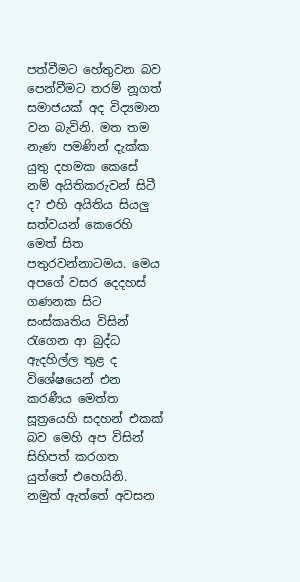පත්වීමට හේතුවන බව පෙන්වීමට තරම් නූගත් සමාජයක් අද විද්‍යමාන වන බැවිනි. මත තම නැණ පමණින් දැක්ක යුතු දහමක කෙසේ නම් අයිතිකරුවන් සිටී ද? එහි අයිතිය සියලු සත්වයන් කෙරෙහි මෙත් සිත පතුරවන්නාටමය. මෙය අපගේ වසර දෙදහස් ගණනක සිට සංස්කෘතිය විසින් රැගෙන ආ බුද්ධ ඇදහිල්ල තුළ ද විශේෂයෙන් එන කරණීය මෙත්ත සූත්‍රයෙහි සදහන් එකක් බව මෙහි අප විසින් සිහිපත් කරගත යුත්තේ එහෙයිනි. නමුත් ඇත්තේ අවසන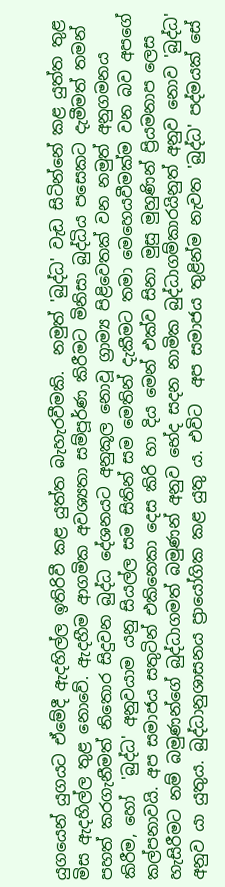යුගයෙන් යුගයට ඒමේදී ඇදහිල්ල ඉතිරිවී කළ යුත්ත බැහැරවීමකි.  නමුත් 'බුද්ධ' වැඩ සිටින්නේ කළ යුත්ත තුළ මිස ඇදහිල්ල තුළ නොවේ. ඇදහීම ආගමික අවශ්‍යතා සම්පූර්ණ කිරීමට මිනිසා බුද්ධිය පසෙකට දැමීමත් තමන් පහත් කරගැනීමත් නිතොර සිදුවන බුද්ධ දේශනයට අනුකූල නොවූ ග්‍රාම්‍ය පිළිවෙතක් වන නමුත් අනුගමනය කිරීම, හෝ  'බුද්ධ' අනුවයාම යනු සියල්ල සම සිතින් සම මෙතින් දැකීමට තමා මෙහෙයවීමක්ම වන බව අපගේ කල්පනාවයි. අප සමාජය සතුටින් එකිනෙකා දෙස කිරි හා දිය මෙන් එක්ව සිනා මුසු මුහුණින් ප්‍රියමනාප ලෙස හැසිරීමට නම් බමුණන්ගේ බුද්ධාගමත් බමුණන් අනුව භේද සදන නාමික බුද්ධාගම්කාරයිනුත් අනුව නොව 'බුද්ධ' අනුව යා යුතුය. බුද්ධානුශාසනය ප්‍රායෝගික කළ යුතු ය. එවිට  අප සමාජය තුළින්ම නැවත 'බුද්ධ' පද්මයක් සේ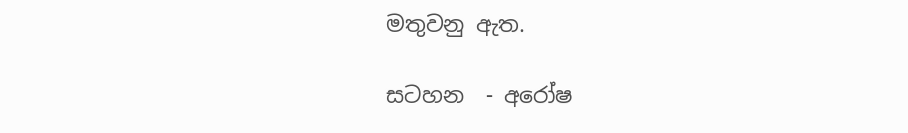මතුවනු ඇත.

සටහන  - අරෝෂ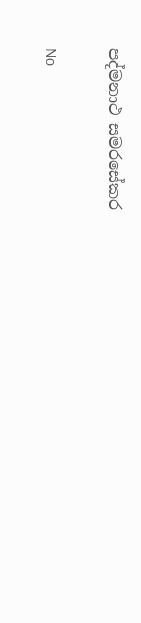පද්මනාථ සමරසේකර

No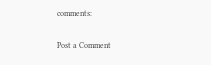comments:

Post a Comment